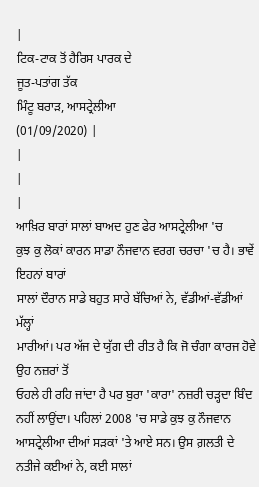|
ਟਿਕ-ਟਾਕ ਤੋਂ ਹੈਰਿਸ ਪਾਰਕ ਦੇ
ਜੂਤ-ਪਤਾਂਗ ਤੱਕ
ਮਿੰਟੂ ਬਰਾੜ, ਆਸਟ੍ਰੇਲੀਆ
(01/09/2020) |
|
|
|
ਆਖ਼ਿਰ ਬਾਰਾਂ ਸਾਲਾਂ ਬਾਅਦ ਹੁਣ ਫੇਰ ਆਸਟ੍ਰੇਲੀਆ 'ਚ
ਕੁਝ ਕੁ ਲੋਕਾਂ ਕਾਰਨ ਸਾਡਾ ਨੌਜਵਾਨ ਵਰਗ ਚਰਚਾ 'ਚ ਹੈ। ਭਾਵੇਂ ਇਹਨਾਂ ਬਾਰਾਂ
ਸਾਲਾਂ ਦੌਰਾਨ ਸਾਡੇ ਬਹੁਤ ਸਾਰੇ ਬੱਚਿਆਂ ਨੇ, ਵੱਡੀਆਂ-ਵੱਡੀਆਂ ਮੱਲ੍ਹਾਂ
ਮਾਰੀਆਂ। ਪਰ ਅੱਜ ਦੇ ਯੁੱਗ ਦੀ ਰੀਤ ਹੈ ਕਿ ਜੋ ਚੰਗਾ ਕਾਰਜ ਹੋਵੇ ਉਹ ਨਜ਼ਰਾਂ ਤੋਂ
ਓਹਲੇ ਹੀ ਰਹਿ ਜਾਂਦਾ ਹੈ ਪਰ ਬੁਰਾ 'ਕਾਰਾ' ਨਜ਼ਰੀ ਚੜ੍ਹਦਾ ਬਿੰਦ ਨਹੀਂ ਲਾਉਂਦਾ। ਪਹਿਲਾਂ 2008 'ਚ ਸਾਡੇ ਕੁਝ ਕੁ ਨੌਜਵਾਨ
ਆਸਟ੍ਰੇਲੀਆ ਦੀਆਂ ਸੜਕਾਂ 'ਤੇ ਆਏ ਸਨ। ਉਸ ਗ਼ਲਤੀ ਦੇ ਨਤੀਜੇ ਕਈਆਂ ਨੇ, ਕਈ ਸਾਲਾਂ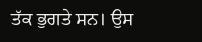ਤੱਕ ਭੁਗਤੇ ਸਨ। ਉਸ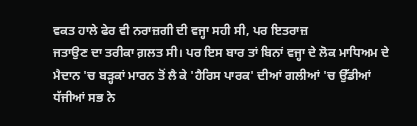ਵਕਤ ਹਾਲੇ ਫੇਰ ਵੀ ਨਰਾਜ਼ਗੀ ਦੀ ਵਜ੍ਹਾ ਸਹੀ ਸੀ, ਪਰ ਇਤਰਾਜ਼
ਜਤਾਉਣ ਦਾ ਤਰੀਕਾ ਗ਼ਲਤ ਸੀ। ਪਰ ਇਸ ਬਾਰ ਤਾਂ ਬਿਨਾਂ ਵਜ੍ਹਾ ਦੇ ਲੋਕ ਮਾਧਿਅਮ ਦੇ
ਮੈਦਾਨ 'ਚ ਬੜ੍ਹਕਾਂ ਮਾਰਨ ਤੋਂ ਲੈ ਕੇ 'ਹੈਰਿਸ ਪਾਰਕ' ਦੀਆਂ ਗਲੀਆਂ 'ਚ ਉੱਡੀਆਂ
ਧੱਜੀਆਂ ਸਭ ਨੇ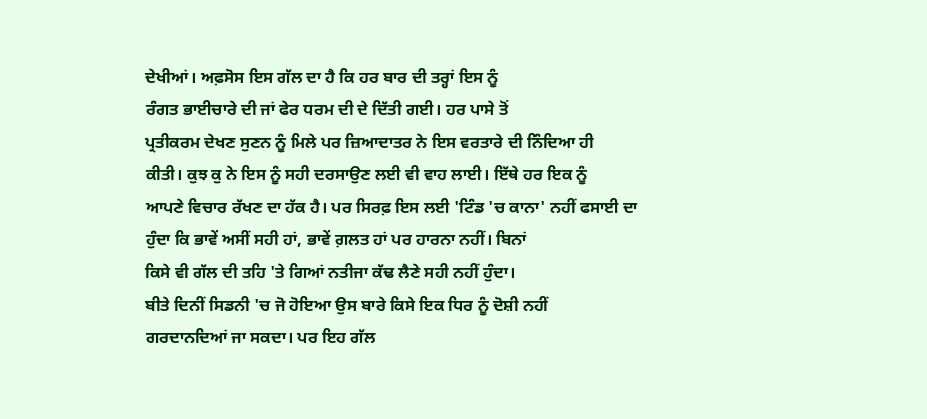ਦੇਖੀਆਂ। ਅਫ਼ਸੋਸ ਇਸ ਗੱਲ ਦਾ ਹੈ ਕਿ ਹਰ ਬਾਰ ਦੀ ਤਰ੍ਹਾਂ ਇਸ ਨੂੰ
ਰੰਗਤ ਭਾਈਚਾਰੇ ਦੀ ਜਾਂ ਫੇਰ ਧਰਮ ਦੀ ਦੇ ਦਿੱਤੀ ਗਈ। ਹਰ ਪਾਸੇ ਤੋਂ
ਪ੍ਰਤੀਕਰਮ ਦੇਖਣ ਸੁਣਨ ਨੂੰ ਮਿਲੇ ਪਰ ਜ਼ਿਆਦਾਤਰ ਨੇ ਇਸ ਵਰਤਾਰੇ ਦੀ ਨਿੰਦਿਆ ਹੀ
ਕੀਤੀ। ਕੁਝ ਕੁ ਨੇ ਇਸ ਨੂੰ ਸਹੀ ਦਰਸਾਉਣ ਲਈ ਵੀ ਵਾਹ ਲਾਈ। ਇੱਥੇ ਹਰ ਇਕ ਨੂੰ
ਆਪਣੇ ਵਿਚਾਰ ਰੱਖਣ ਦਾ ਹੱਕ ਹੈ। ਪਰ ਸਿਰਫ਼ ਇਸ ਲਈ 'ਟਿੰਡ 'ਚ ਕਾਨਾ' ਨਹੀਂ ਫਸਾਈ ਦਾ
ਹੁੰਦਾ ਕਿ ਭਾਵੇਂ ਅਸੀਂ ਸਹੀ ਹਾਂ, ਭਾਵੇਂ ਗ਼ਲਤ ਹਾਂ ਪਰ ਹਾਰਨਾ ਨਹੀਂ। ਬਿਨਾਂ
ਕਿਸੇ ਵੀ ਗੱਲ ਦੀ ਤਹਿ 'ਤੇ ਗਿਆਂ ਨਤੀਜਾ ਕੱਢ ਲੈਣੇ ਸਹੀ ਨਹੀਂ ਹੁੰਦਾ।
ਬੀਤੇ ਦਿਨੀਂ ਸਿਡਨੀ 'ਚ ਜੋ ਹੋਇਆ ਉਸ ਬਾਰੇ ਕਿਸੇ ਇਕ ਧਿਰ ਨੂੰ ਦੋਸ਼ੀ ਨਹੀਂ
ਗਰਦਾਨਦਿਆਂ ਜਾ ਸਕਦਾ। ਪਰ ਇਹ ਗੱਲ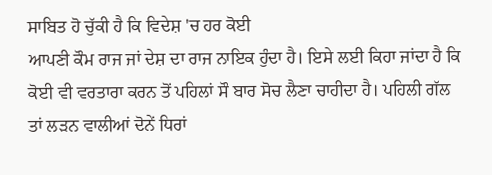ਸਾਬਿਤ ਹੋ ਚੁੱਕੀ ਹੈ ਕਿ ਵਿਦੇਸ਼ 'ਚ ਹਰ ਕੋਈ
ਆਪਣੀ ਕੌਮ ਰਾਜ ਜਾਂ ਦੇਸ਼ ਦਾ ਰਾਜ ਨਾਇਕ ਹੁੰਦਾ ਹੈ। ਇਸੇ ਲਈ ਕਿਹਾ ਜਾਂਦਾ ਹੈ ਕਿ
ਕੋਈ ਵੀ ਵਰਤਾਰਾ ਕਰਨ ਤੋਂ ਪਹਿਲਾਂ ਸੌ ਬਾਰ ਸੋਚ ਲੈਣਾ ਚਾਹੀਦਾ ਹੈ। ਪਹਿਲੀ ਗੱਲ
ਤਾਂ ਲੜਨ ਵਾਲੀਆਂ ਦੋਨੇਂ ਧਿਰਾਂ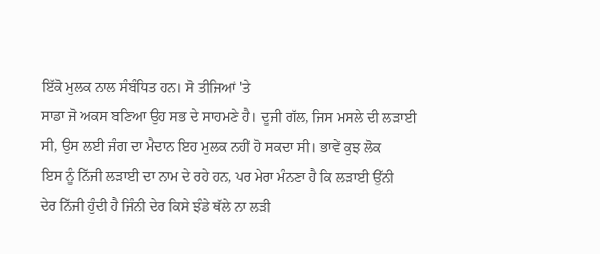ਇੱਕੋ ਮੁਲਕ ਨਾਲ ਸੰਬੰਧਿਤ ਹਨ। ਸੋ ਤੀਜਿਆਂ 'ਤੇ
ਸਾਡਾ ਜੋ ਅਕਸ ਬਣਿਆ ਉਹ ਸਭ ਦੇ ਸਾਹਮਣੇ ਹੈ। ਦੂਜੀ ਗੱਲ, ਜਿਸ ਮਸਲੇ ਦੀ ਲੜਾਈ
ਸੀ, ਉਸ ਲਈ ਜੰਗ ਦਾ ਮੈਦਾਨ ਇਹ ਮੁਲਕ ਨਹੀਂ ਹੋ ਸਕਦਾ ਸੀ। ਭਾਵੇਂ ਕੁਝ ਲੋਕ
ਇਸ ਨੂੰ ਨਿੱਜੀ ਲੜਾਈ ਦਾ ਨਾਮ ਦੇ ਰਹੇ ਹਨ, ਪਰ ਮੇਰਾ ਮੰਨਣਾ ਹੈ ਕਿ ਲੜਾਈ ਉੱਨੀ
ਦੇਰ ਨਿੱਜੀ ਹੁੰਦੀ ਹੈ ਜਿੰਨੀ ਦੇਰ ਕਿਸੇ ਝੰਡੇ ਥੱਲੇ ਨਾ ਲੜੀ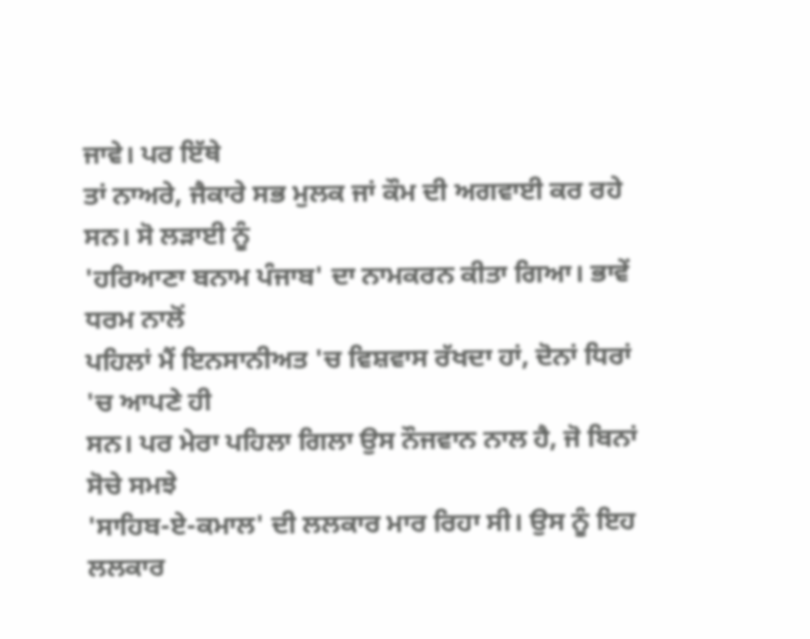ਜਾਵੇ। ਪਰ ਇੱਥੇ
ਤਾਂ ਨਾਅਰੇ, ਜੈਕਾਰੇ ਸਭ ਮੁਲਕ ਜਾਂ ਕੌਮ ਦੀ ਅਗਵਾਈ ਕਰ ਰਹੇ ਸਨ। ਸੋ ਲੜਾਈ ਨੂੰ
'ਹਰਿਆਣਾ ਬਨਾਮ ਪੰਜਾਬ' ਦਾ ਨਾਮਕਰਨ ਕੀਤਾ ਗਿਆ। ਭਾਵੇਂ ਧਰਮ ਨਾਲੋਂ
ਪਹਿਲਾਂ ਮੈਂ ਇਨਸਾਨੀਅਤ 'ਚ ਵਿਸ਼ਵਾਸ ਰੱਖਦਾ ਹਾਂ, ਦੋਨਾਂ ਧਿਰਾਂ 'ਚ ਆਪਣੇ ਹੀ
ਸਨ। ਪਰ ਮੇਰਾ ਪਹਿਲਾ ਗਿਲਾ ਉਸ ਨੌਜਵਾਨ ਨਾਲ ਹੈ, ਜੋ ਬਿਨਾਂ ਸੋਚੇ ਸਮਝੇ
'ਸਾਹਿਬ-ਏ-ਕਮਾਲ' ਦੀ ਲਲਕਾਰ ਮਾਰ ਰਿਹਾ ਸੀ। ਉਸ ਨੂੰ ਇਹ ਲਲਕਾਰ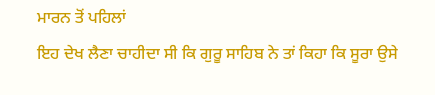ਮਾਰਨ ਤੋਂ ਪਹਿਲਾਂ
ਇਹ ਦੇਖ ਲੈਣਾ ਚਾਹੀਦਾ ਸੀ ਕਿ ਗੁਰੂ ਸਾਹਿਬ ਨੇ ਤਾਂ ਕਿਹਾ ਕਿ ਸੂਰਾ ਉਸੇ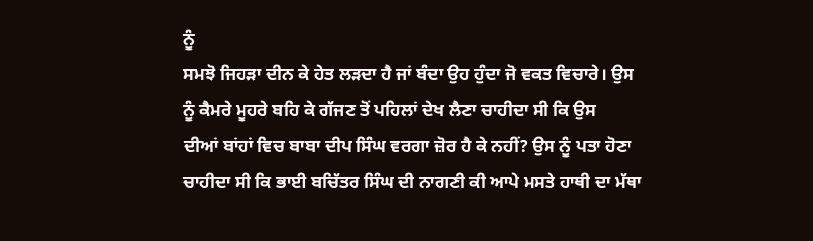ਨੂੰ
ਸਮਝੋ ਜਿਹੜਾ ਦੀਨ ਕੇ ਹੇਤ ਲੜਦਾ ਹੈ ਜਾਂ ਬੰਦਾ ਉਹ ਹੁੰਦਾ ਜੋ ਵਕਤ ਵਿਚਾਰੇ। ਉਸ
ਨੂੰ ਕੈਮਰੇ ਮੂਹਰੇ ਬਹਿ ਕੇ ਗੱਜਣ ਤੋਂ ਪਹਿਲਾਂ ਦੇਖ ਲੈਣਾ ਚਾਹੀਦਾ ਸੀ ਕਿ ਉਸ
ਦੀਆਂ ਬਾਂਹਾਂ ਵਿਚ ਬਾਬਾ ਦੀਪ ਸਿੰਘ ਵਰਗਾ ਜ਼ੋਰ ਹੈ ਕੇ ਨਹੀਂ? ਉਸ ਨੂੰ ਪਤਾ ਹੋਣਾ
ਚਾਹੀਦਾ ਸੀ ਕਿ ਭਾਈ ਬਚਿੱਤਰ ਸਿੰਘ ਦੀ ਨਾਗਣੀ ਕੀ ਆਪੇ ਮਸਤੇ ਹਾਥੀ ਦਾ ਮੱਥਾ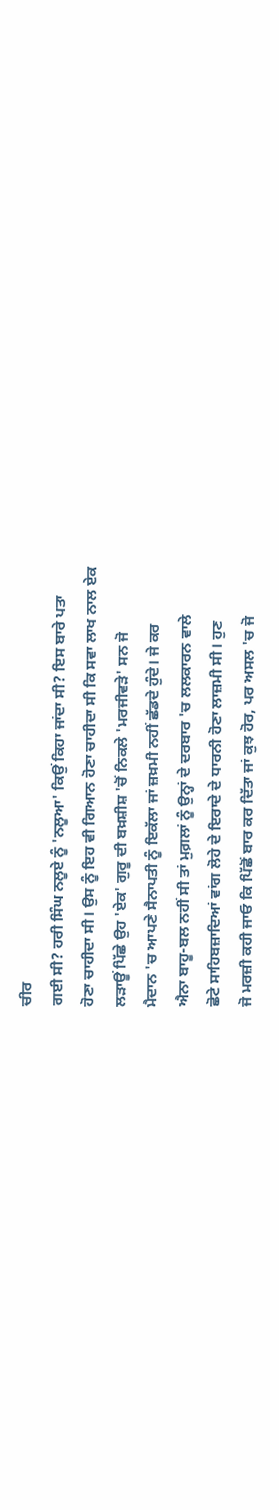ਚੀਰ
ਗਈ ਸੀ? ਹਰੀ ਸਿੰਘ ਨਲੂਏ ਨੂੰ 'ਨਲੂਆ' ਕਿਉਂ ਕਿਹਾ ਜਾਂਦਾ ਸੀ? ਇਸ ਬਾਰੇ ਪਤਾ
ਹੋਣਾ ਚਾਹੀਦਾ ਸੀ। ਉਸ ਨੂੰ ਇਹ ਵੀ ਗਿਆਨ ਹੋਣਾ ਚਾਹੀਦਾ ਸੀ ਕਿ ਸਵਾ ਲਾਖ ਨਾਲ ਏਕ
ਲੜਾਊਂ ਪਿੱਛੇ ਉਹ 'ਏਕ' ਗੁਰੂ ਦੀ ਬਖ਼ਸ਼ੀਸ਼ 'ਚੋਂ ਨਿਕਲੇ 'ਮਰਜੀਵੜੇ' ਸਨ ਜੋ
ਮੈਦਾਨ 'ਚ ਆਪਣੇ ਸੈਨਾਪਤੀ ਨੂੰ ਇਕੱਲਾ ਜਾਂ ਜ਼ਖ਼ਮੀ ਨਹੀਂ ਛੱਡਦੇ ਹੁੰਦੇ। ਜੇ ਕਰ
ਐਨਾ ਬਾਹੂ-ਬਲ ਨਹੀਂ ਸੀ ਤਾਂ ਮੁਗ਼ਲਾਂ ਨੂੰ ਉਨ੍ਹਾਂ ਦੇ ਦਰਬਾਰ 'ਚ ਲਲਕਾਰਨ ਵਾਲੇ
ਛੋਟੇ ਸਾਹਿਬਜ਼ਾਦਿਆਂ ਵਾਂਗ ਲੋਹੇ ਦੇ ਇਰਾਦੇ ਦੇ ਧਾਰਨੀ ਹੋਣਾ ਲਾਜ਼ਮੀ ਸੀ। ਹੁਣ
ਜੋ ਮਰਜ਼ੀ ਕਹੀ ਜਾਓ ਕਿ ਪਿੱਛੋਂ ਬਾਰ ਕਰ ਦਿੱਤਾ ਜਾਂ ਕੁਝ ਹੋਰ, ਪਰ ਅਸਲ 'ਚ ਜੋ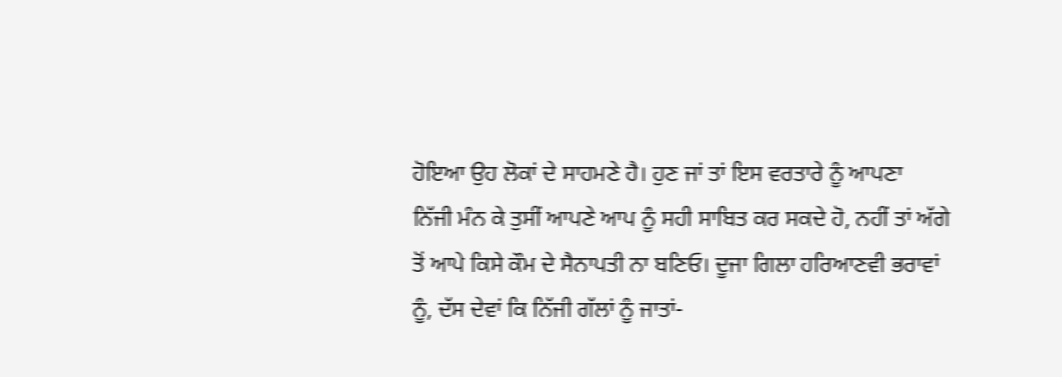ਹੋਇਆ ਉਹ ਲੋਕਾਂ ਦੇ ਸਾਹਮਣੇ ਹੈ। ਹੁਣ ਜਾਂ ਤਾਂ ਇਸ ਵਰਤਾਰੇ ਨੂੰ ਆਪਣਾ
ਨਿੱਜੀ ਮੰਨ ਕੇ ਤੁਸੀਂ ਆਪਣੇ ਆਪ ਨੂੰ ਸਹੀ ਸਾਬਿਤ ਕਰ ਸਕਦੇ ਹੋ, ਨਹੀਂ ਤਾਂ ਅੱਗੇ
ਤੋਂ ਆਪੇ ਕਿਸੇ ਕੌਮ ਦੇ ਸੈਨਾਪਤੀ ਨਾ ਬਣਿਓ। ਦੂਜਾ ਗਿਲਾ ਹਰਿਆਣਵੀ ਭਰਾਵਾਂ
ਨੂੰ, ਦੱਸ ਦੇਵਾਂ ਕਿ ਨਿੱਜੀ ਗੱਲਾਂ ਨੂੰ ਜਾਤਾਂ-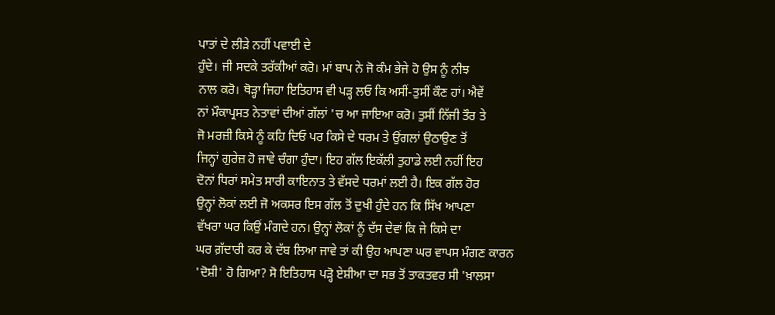ਪਾਤਾਂ ਦੇ ਲੀੜੇ ਨਹੀਂ ਪਵਾਈ ਦੇ
ਹੁੰਦੇ। ਜੀ ਸਦਕੇ ਤਰੱਕੀਆਂ ਕਰੋ। ਮਾਂ ਬਾਪ ਨੇ ਜੋ ਕੰਮ ਭੇਜੇ ਹੋ ਉਸ ਨੂੰ ਨੀਝ
ਨਾਲ ਕਰੋ। ਥੋੜ੍ਹਾ ਜਿਹਾ ਇਤਿਹਾਸ ਵੀ ਪੜ੍ਹ ਲਓ ਕਿ ਅਸੀਂ-ਤੁਸੀਂ ਕੌਣ ਹਾਂ। ਐਵੇਂ
ਨਾਂ ਮੌਕਾਪ੍ਰਸਤ ਨੇਤਾਵਾਂ ਦੀਆਂ ਗੱਲਾਂ 'ਚ ਆ ਜਾਇਆ ਕਰੋ। ਤੁਸੀਂ ਨਿੱਜੀ ਤੌਰ ਤੇ
ਜੋ ਮਰਜ਼ੀ ਕਿਸੇ ਨੂੰ ਕਹਿ ਦਿਓ ਪਰ ਕਿਸੇ ਦੇ ਧਰਮ ਤੇ ਉਂਗਲਾਂ ਉਠਾਉਣ ਤੋਂ
ਜਿਨ੍ਹਾਂ ਗੁਰੇਜ਼ ਹੋ ਜਾਵੇ ਚੰਗਾ ਹੁੰਦਾ। ਇਹ ਗੱਲ ਇਕੱਲੀ ਤੁਹਾਡੇ ਲਈ ਨਹੀਂ ਇਹ
ਦੋਨਾਂ ਧਿਰਾਂ ਸਮੇਤ ਸਾਰੀ ਕਾਇਨਾਤ ਤੇ ਵੱਸਦੇ ਧਰਮਾਂ ਲਈ ਹੈ। ਇਕ ਗੱਲ ਹੋਰ
ਉਨ੍ਹਾਂ ਲੋਕਾਂ ਲਈ ਜੋ ਅਕਸਰ ਇਸ ਗੱਲ ਤੋਂ ਦੁਖੀ ਹੁੰਦੇ ਹਨ ਕਿ ਸਿੱਖ ਆਪਣਾ
ਵੱਖਰਾ ਘਰ ਕਿਉਂ ਮੰਗਦੇ ਹਨ। ਉਨ੍ਹਾਂ ਲੋਕਾਂ ਨੂੰ ਦੱਸ ਦੇਵਾਂ ਕਿ ਜੇ ਕਿਸੇ ਦਾ
ਘਰ ਗ਼ੱਦਾਰੀ ਕਰ ਕੇ ਦੱਬ ਲਿਆ ਜਾਵੇ ਤਾਂ ਕੀ ਉਹ ਆਪਣਾ ਘਰ ਵਾਪਸ ਮੰਗਣ ਕਾਰਨ
'ਦੋਸ਼ੀ' ਹੋ ਗਿਆ? ਸੋ ਇਤਿਹਾਸ ਪੜ੍ਹੋ ਏਸ਼ੀਆ ਦਾ ਸਭ ਤੋਂ ਤਾਕਤਵਰ ਸੀ 'ਖ਼ਾਲਸਾ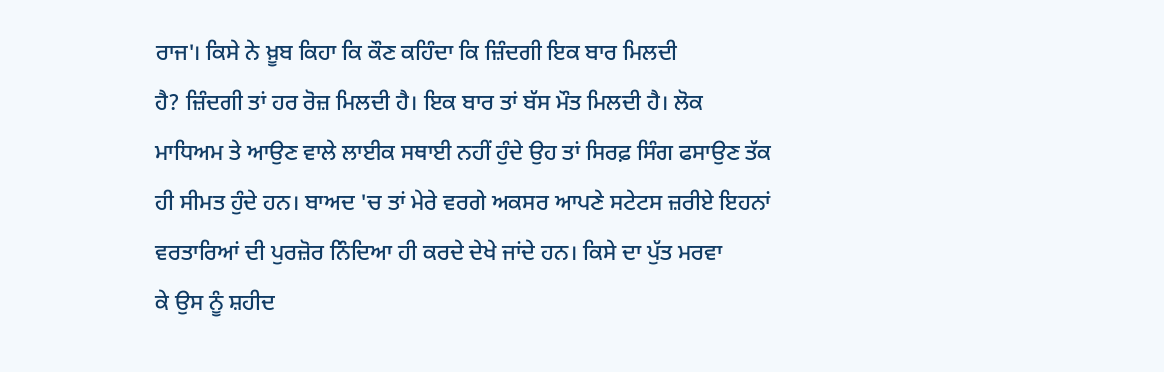ਰਾਜ'। ਕਿਸੇ ਨੇ ਖ਼ੂਬ ਕਿਹਾ ਕਿ ਕੌਣ ਕਹਿੰਦਾ ਕਿ ਜ਼ਿੰਦਗੀ ਇਕ ਬਾਰ ਮਿਲਦੀ
ਹੈ? ਜ਼ਿੰਦਗੀ ਤਾਂ ਹਰ ਰੋਜ਼ ਮਿਲਦੀ ਹੈ। ਇਕ ਬਾਰ ਤਾਂ ਬੱਸ ਮੌਤ ਮਿਲਦੀ ਹੈ। ਲੋਕ
ਮਾਧਿਅਮ ਤੇ ਆਉਣ ਵਾਲੇ ਲਾਈਕ ਸਥਾਈ ਨਹੀਂ ਹੁੰਦੇ ਉਹ ਤਾਂ ਸਿਰਫ਼ ਸਿੰਗ ਫਸਾਉਣ ਤੱਕ
ਹੀ ਸੀਮਤ ਹੁੰਦੇ ਹਨ। ਬਾਅਦ 'ਚ ਤਾਂ ਮੇਰੇ ਵਰਗੇ ਅਕਸਰ ਆਪਣੇ ਸਟੇਟਸ ਜ਼ਰੀਏ ਇਹਨਾਂ
ਵਰਤਾਰਿਆਂ ਦੀ ਪੁਰਜ਼ੋਰ ਨਿੰਦਿਆ ਹੀ ਕਰਦੇ ਦੇਖੇ ਜਾਂਦੇ ਹਨ। ਕਿਸੇ ਦਾ ਪੁੱਤ ਮਰਵਾ
ਕੇ ਉਸ ਨੂੰ ਸ਼ਹੀਦ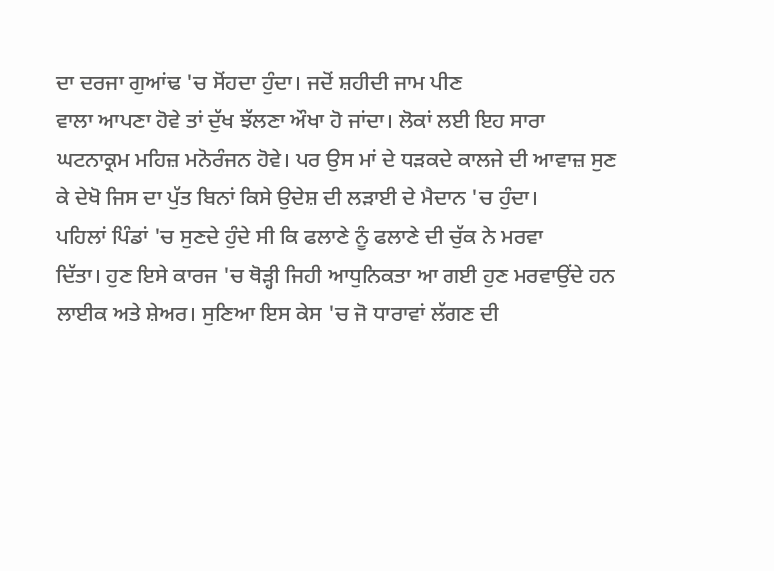ਦਾ ਦਰਜਾ ਗੁਆਂਢ 'ਚ ਸੋਂਹਦਾ ਹੁੰਦਾ। ਜਦੋਂ ਸ਼ਹੀਦੀ ਜਾਮ ਪੀਣ
ਵਾਲਾ ਆਪਣਾ ਹੋਵੇ ਤਾਂ ਦੁੱਖ ਝੱਲਣਾ ਔਖਾ ਹੋ ਜਾਂਦਾ। ਲੋਕਾਂ ਲਈ ਇਹ ਸਾਰਾ
ਘਟਨਾਕ੍ਰਮ ਮਹਿਜ਼ ਮਨੋਰੰਜਨ ਹੋਵੇ। ਪਰ ਉਸ ਮਾਂ ਦੇ ਧੜਕਦੇ ਕਾਲਜੇ ਦੀ ਆਵਾਜ਼ ਸੁਣ
ਕੇ ਦੇਖੋ ਜਿਸ ਦਾ ਪੁੱਤ ਬਿਨਾਂ ਕਿਸੇ ਉਦੇਸ਼ ਦੀ ਲੜਾਈ ਦੇ ਮੈਦਾਨ 'ਚ ਹੁੰਦਾ।
ਪਹਿਲਾਂ ਪਿੰਡਾਂ 'ਚ ਸੁਣਦੇ ਹੁੰਦੇ ਸੀ ਕਿ ਫਲਾਣੇ ਨੂੰ ਫਲਾਣੇ ਦੀ ਚੁੱਕ ਨੇ ਮਰਵਾ
ਦਿੱਤਾ। ਹੁਣ ਇਸੇ ਕਾਰਜ 'ਚ ਥੋੜ੍ਹੀ ਜਿਹੀ ਆਧੁਨਿਕਤਾ ਆ ਗਈ ਹੁਣ ਮਰਵਾਉਂਦੇ ਹਨ
ਲਾਈਕ ਅਤੇ ਸ਼ੇਅਰ। ਸੁਣਿਆ ਇਸ ਕੇਸ 'ਚ ਜੋ ਧਾਰਾਵਾਂ ਲੱਗਣ ਦੀ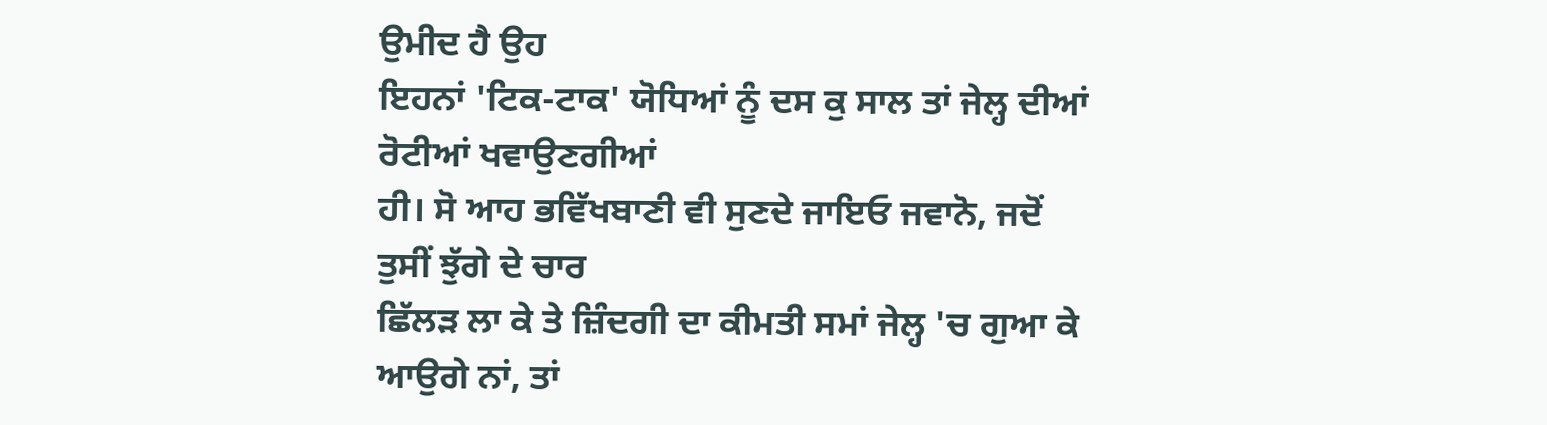ਉਮੀਦ ਹੈ ਉਹ
ਇਹਨਾਂ 'ਟਿਕ-ਟਾਕ' ਯੋਧਿਆਂ ਨੂੰ ਦਸ ਕੁ ਸਾਲ ਤਾਂ ਜੇਲ੍ਹ ਦੀਆਂ ਰੋਟੀਆਂ ਖਵਾਉਣਗੀਆਂ
ਹੀ। ਸੋ ਆਹ ਭਵਿੱਖਬਾਣੀ ਵੀ ਸੁਣਦੇ ਜਾਇਓ ਜਵਾਨੋ, ਜਦੋਂ ਤੁਸੀਂ ਝੁੱਗੇ ਦੇ ਚਾਰ
ਛਿੱਲੜ ਲਾ ਕੇ ਤੇ ਜ਼ਿੰਦਗੀ ਦਾ ਕੀਮਤੀ ਸਮਾਂ ਜੇਲ੍ਹ 'ਚ ਗੁਆ ਕੇ ਆਉਗੇ ਨਾਂ, ਤਾਂ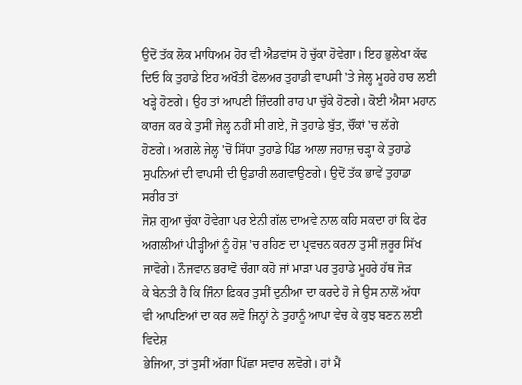ਉਦੋਂ ਤੱਕ ਲੋਕ ਮਾਧਿਅਮ ਹੋਰ ਵੀ ਐਡਵਾਂਸ ਹੋ ਚੁੱਕਾ ਹੋਵੇਗਾ। ਇਹ ਭੁਲੇਖਾ ਕੱਢ
ਦਿਓ ਕਿ ਤੁਹਾਡੇ ਇਹ ਅਖੌਤੀ ਫੋਲਅਰ ਤੁਹਾਡੀ ਵਾਪਸੀ 'ਤੇ ਜੇਲ੍ਹ ਮੂਹਰੇ ਹਾਰ ਲਈ
ਖੜ੍ਹੇ ਹੋਣਗੇ। ਉਹ ਤਾਂ ਆਪਣੀ ਜ਼ਿੰਦਗੀ ਰਾਹ ਪਾ ਚੁੱਕੇ ਹੋਣਗੇ। ਕੋਈ ਐਸਾ ਮਹਾਨ
ਕਾਰਜ ਕਰ ਕੇ ਤੁਸੀਂ ਜੇਲ੍ਹ ਨਹੀਂ ਸੀ ਗਏ, ਜੋ ਤੁਹਾਡੇ ਬੁੱਤ, ਚੌਂਕਾਂ 'ਚ ਲੱਗੇ
ਹੋਣਗੇ। ਅਗਲੇ ਜੇਲ੍ਹ 'ਚੋਂ ਸਿੱਧਾ ਤੁਹਾਡੇ ਪਿੰਡ ਆਲਾ ਜਹਾਜ਼ ਚੜ੍ਹਾ ਕੇ ਤੁਹਾਡੇ
ਸੁਪਨਿਆਂ ਦੀ ਵਾਪਸੀ ਦੀ ਉਡਾਰੀ ਲਗਵਾਉਣਗੇ। ਉਦੋਂ ਤੱਕ ਭਾਵੇਂ ਤੁਹਾਡਾ ਸਰੀਰ ਤਾਂ
ਜੋਸ਼ ਗੁਆ ਚੁੱਕਾ ਹੋਵੇਗਾ ਪਰ ਏਨੀ ਗੱਲ ਦਾਅਵੇ ਨਾਲ ਕਹਿ ਸਕਦਾ ਹਾਂ ਕਿ ਫੇਰ
ਅਗਲੀਆਂ ਪੀੜ੍ਹੀਆਂ ਨੂੰ ਹੋਸ਼ 'ਚ ਰਹਿਣ ਦਾ ਪ੍ਰਵਚਨ ਕਰਨਾ ਤੁਸੀਂ ਜ਼ਰੂਰ ਸਿੱਖ
ਜਾਵੋਗੇ। ਨੌਜਵਾਨ ਭਰਾਵੋ ਚੰਗਾ ਕਹੋ ਜਾਂ ਮਾੜਾ ਪਰ ਤੁਹਾਡੇ ਮੂਹਰੇ ਹੱਥ ਜੋੜ
ਕੇ ਬੇਨਤੀ ਹੈ ਕਿ ਜਿੰਨਾ ਫ਼ਿਕਰ ਤੁਸੀਂ ਦੁਨੀਆ ਦਾ ਕਰਦੇ ਹੋ ਜੇ ਉਸ ਨਾਲੋਂ ਅੱਧਾ
ਵੀ ਆਪਣਿਆਂ ਦਾ ਕਰ ਲਵੋ ਜਿਨ੍ਹਾਂ ਨੇ ਤੁਹਾਨੂੰ ਆਪਾ ਵੇਚ ਕੇ ਕੁਝ ਬਣਨ ਲਈ ਵਿਦੇਸ਼
ਭੇਜਿਆ, ਤਾਂ ਤੁਸੀਂ ਅੱਗਾ ਪਿੱਛਾ ਸਵਾਰ ਲਵੋਗੇ। ਹਾਂ ਮੈਂ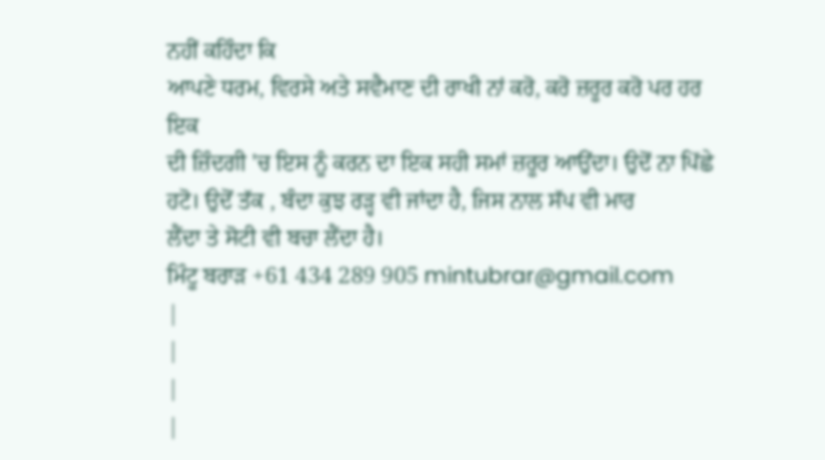ਨਹੀਂ ਕਹਿੰਦਾ ਕਿ
ਆਪਣੇ ਧਰਮ, ਵਿਰਸੇ ਅਤੇ ਸਵੈਮਾਣ ਦੀ ਰਾਖੀ ਨਾਂ ਕਰੋ, ਕਰੋ ਜ਼ਰੂਰ ਕਰੋ ਪਰ ਹਰ ਇਕ
ਦੀ ਜ਼ਿੰਦਗੀ 'ਚ ਇਸ ਨੂੰ ਕਰਨ ਦਾ ਇਕ ਸਹੀ ਸਮਾਂ ਜ਼ਰੂਰ ਆਉਂਦਾ। ਉਦੋਂ ਨਾ ਪਿੱਛੇ
ਹਟੋ। ਉਦੋਂ ਤੱਕ , ਬੰਦਾ ਕੁਝ ਰੜ੍ਹ ਵੀ ਜਾਂਦਾ ਹੈ, ਜਿਸ ਨਾਲ ਸੱਪ ਵੀ ਮਾਰ
ਲੈਂਦਾ ਤੇ ਸੋਟੀ ਵੀ ਬਚਾ ਲੈਂਦਾ ਹੈ।
ਮਿੰਟੂ ਬਰਾੜ +61 434 289 905 mintubrar@gmail.com
|
|
|
|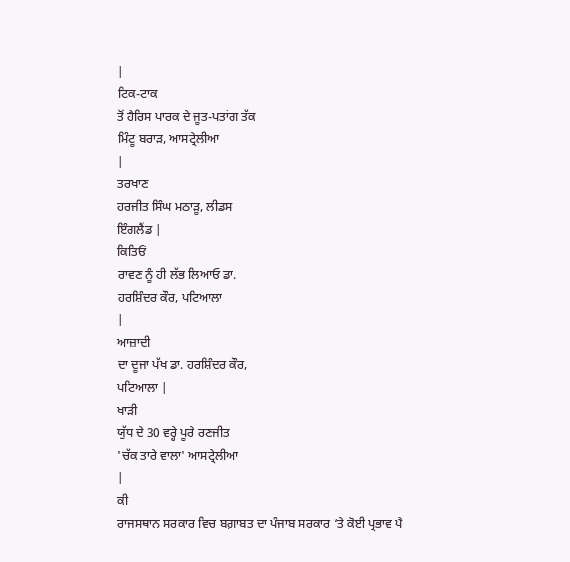|
ਟਿਕ-ਟਾਕ
ਤੋਂ ਹੈਰਿਸ ਪਾਰਕ ਦੇ ਜੂਤ-ਪਤਾਂਗ ਤੱਕ
ਮਿੰਟੂ ਬਰਾੜ, ਆਸਟ੍ਰੇਲੀਆ
|
ਤਰਖਾਣ
ਹਰਜੀਤ ਸਿੰਘ ਮਠਾੜੂ, ਲੀਡਸ
ਇੰਗਲੈਂਡ |
ਕਿਤਿਓਂ
ਰਾਵਣ ਨੂੰ ਹੀ ਲੱਭ ਲਿਆਓ ਡਾ.
ਹਰਸ਼ਿੰਦਰ ਕੌਰ, ਪਟਿਆਲਾ
|
ਆਜ਼ਾਦੀ
ਦਾ ਦੂਜਾ ਪੱਖ ਡਾ. ਹਰਸ਼ਿੰਦਰ ਕੌਰ,
ਪਟਿਆਲਾ |
ਖਾੜੀ
ਯੁੱਧ ਦੇ 30 ਵਰ੍ਹੇ ਪੂਰੇ ਰਣਜੀਤ
'ਚੱਕ ਤਾਰੇ ਵਾਲਾ' ਆਸਟ੍ਰੇਲੀਆ
|
ਕੀ
ਰਾਜਸਥਾਨ ਸਰਕਾਰ ਵਿਚ ਬਗ਼ਾਬਤ ਦਾ ਪੰਜਾਬ ਸਰਕਾਰ ‘ਤੇ ਕੋਈ ਪ੍ਰਭਾਵ ਪੈ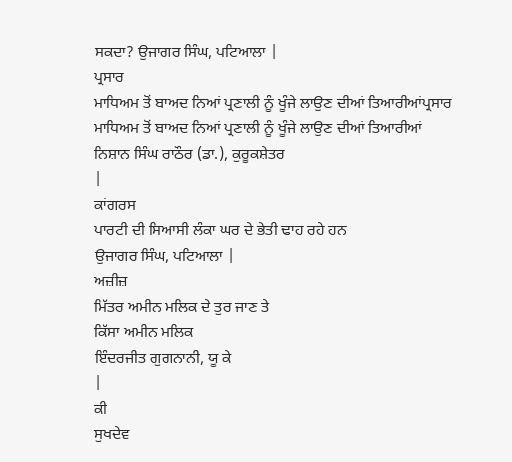ਸਕਦਾ? ਉਜਾਗਰ ਸਿੰਘ, ਪਟਿਆਲਾ |
ਪ੍ਰਸਾਰ
ਮਾਧਿਅਮ ਤੋਂ ਬਾਅਦ ਨਿਆਂ ਪ੍ਰਣਾਲੀ ਨੂੰ ਖੂੰਜੇ ਲਾਉਣ ਦੀਆਂ ਤਿਆਰੀਆਂਪ੍ਰਸਾਰ
ਮਾਧਿਅਮ ਤੋਂ ਬਾਅਦ ਨਿਆਂ ਪ੍ਰਣਾਲੀ ਨੂੰ ਖੂੰਜੇ ਲਾਉਣ ਦੀਆਂ ਤਿਆਰੀਆਂ
ਨਿਸ਼ਾਨ ਸਿੰਘ ਰਾਠੌਰ (ਡਾ.), ਕੁਰੂਕਸ਼ੇਤਰ
|
ਕਾਂਗਰਸ
ਪਾਰਟੀ ਦੀ ਸਿਆਸੀ ਲੰਕਾ ਘਰ ਦੇ ਭੇਤੀ ਢਾਹ ਰਹੇ ਹਨ
ਉਜਾਗਰ ਸਿੰਘ, ਪਟਿਆਲਾ |
ਅਜ਼ੀਜ਼
ਮਿੱਤਰ ਅਮੀਨ ਮਲਿਕ ਦੇ ਤੁਰ ਜਾਣ ਤੇ
ਕਿੱਸਾ ਅਮੀਨ ਮਲਿਕ
ਇੰਦਰਜੀਤ ਗੁਗਨਾਨੀ, ਯੂ ਕੇ
|
ਕੀ
ਸੁਖਦੇਵ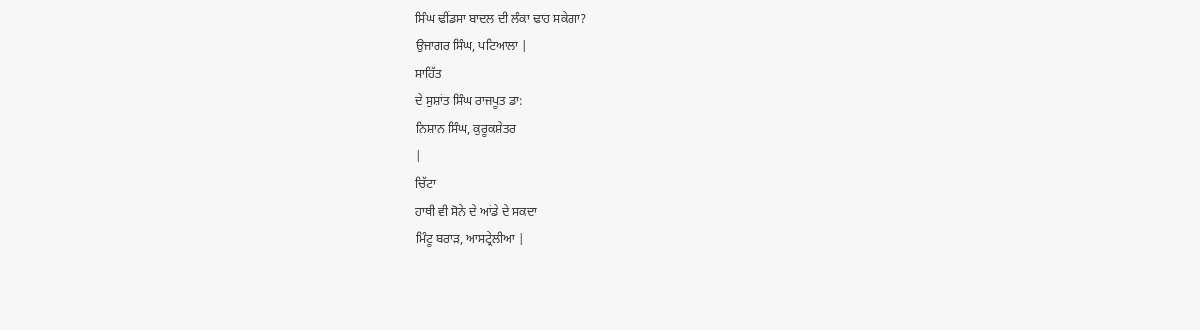ਸਿੰਘ ਢੀਂਡਸਾ ਬਾਦਲ ਦੀ ਲੰਕਾ ਢਾਹ ਸਕੇਗਾ?
ਉਜਾਗਰ ਸਿੰਘ, ਪਟਿਆਲਾ |
ਸਾਹਿੱਤ
ਦੇ ਸੁਸ਼ਾਂਤ ਸਿੰਘ ਰਾਜਪੂਤ ਡਾ:
ਨਿਸ਼ਾਨ ਸਿੰਘ, ਕੁਰੂਕਸ਼ੇਤਰ
|
ਚਿੱਟਾ
ਹਾਥੀ ਵੀ ਸੋਨੇ ਦੇ ਆਂਡੇ ਦੇ ਸਕਦਾ
ਮਿੰਟੂ ਬਰਾੜ, ਆਸਟ੍ਰੇਲੀਆ |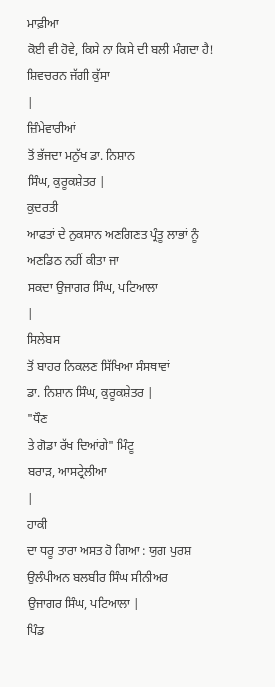ਮਾਫ਼ੀਆ
ਕੋਈ ਵੀ ਹੋਵੇ, ਕਿਸੇ ਨਾ ਕਿਸੇ ਦੀ ਬਲੀ ਮੰਗਦਾ ਹੈ!
ਸ਼ਿਵਚਰਨ ਜੱਗੀ ਕੁੱਸਾ
|
ਜ਼ਿੰਮੇਵਾਰੀਆਂ
ਤੋਂ ਭੱਜਦਾ ਮਨੁੱਖ ਡਾ. ਨਿਸ਼ਾਨ
ਸਿੰਘ, ਕੁਰੂਕਸ਼ੇਤਰ |
ਕੁਦਰਤੀ
ਆਫਤਾਂ ਦੇ ਨੁਕਸਾਨ ਅਣਗਿਣਤ ਪ੍ਰੰਤੂ ਲਾਭਾਂ ਨੂੰ ਅਣਡਿਠ ਨਹੀਂ ਕੀਤਾ ਜਾ
ਸਕਦਾ ਉਜਾਗਰ ਸਿੰਘ, ਪਟਿਆਲਾ
|
ਸਿਲੇਬਸ
ਤੋਂ ਬਾਹਰ ਨਿਕਲਣ ਸਿੱਖਿਆ ਸੰਸਥਾਵਾਂ
ਡਾ. ਨਿਸ਼ਾਨ ਸਿੰਘ, ਕੁਰੂਕਸ਼ੇਤਰ |
"ਧੌਣ
ਤੇ ਗੋਡਾ ਰੱਖ ਦਿਆਂਗੇ" ਮਿੰਟੂ
ਬਰਾੜ, ਆਸਟ੍ਰੇਲੀਆ
|
ਹਾਕੀ
ਦਾ ਧਰੂ ਤਾਰਾ ਅਸਤ ਹੋ ਗਿਆ : ਯੁਗ ਪੁਰਸ਼ ਉਲੰਪੀਅਨ ਬਲਬੀਰ ਸਿੰਘ ਸੀਨੀਅਰ
ਉਜਾਗਰ ਸਿੰਘ, ਪਟਿਆਲਾ |
ਪਿੰਡ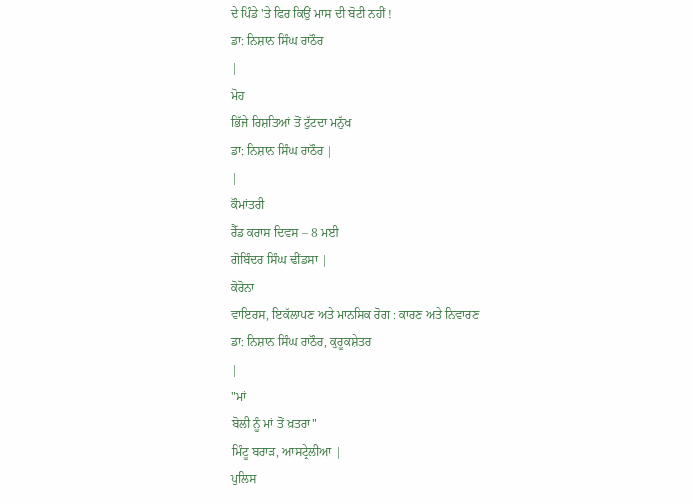ਦੇ ਪਿੰਡੇ 'ਤੇ ਫਿਰ ਕਿਉਂ ਮਾਸ ਦੀ ਬੋਟੀ ਨਹੀਂ !
ਡਾ: ਨਿਸ਼ਾਨ ਸਿੰਘ ਰਾਠੌਰ
|
ਮੋਹ
ਭਿੱਜੇ ਰਿਸ਼ਤਿਆਂ ਤੋਂ ਟੁੱਟਦਾ ਮਨੁੱਖ
ਡਾ: ਨਿਸ਼ਾਨ ਸਿੰਘ ਰਾਠੌਰ |
|
ਕੌਮਾਂਤਰੀ
ਰੈੱਡ ਕਰਾਸ ਦਿਵਸ – 8 ਮਈ
ਗੋਬਿੰਦਰ ਸਿੰਘ ਢੀਂਡਸਾ |
ਕੋਰੋਨਾ
ਵਾਇਰਸ, ਇਕੱਲਾਪਣ ਅਤੇ ਮਾਨਸਿਕ ਰੋਗ : ਕਾਰਣ ਅਤੇ ਨਿਵਾਰਣ
ਡਾ: ਨਿਸ਼ਾਨ ਸਿੰਘ ਰਾਠੌਰ, ਕੁਰੂਕਸ਼ੇਤਰ
|
"ਮਾਂ
ਬੋਲੀ ਨੂੰ ਮਾਂ ਤੋਂ ਖ਼ਤਰਾ"
ਮਿੰਟੂ ਬਰਾੜ, ਆਸਟ੍ਰੇਲੀਆ |
ਪੁਲਿਸ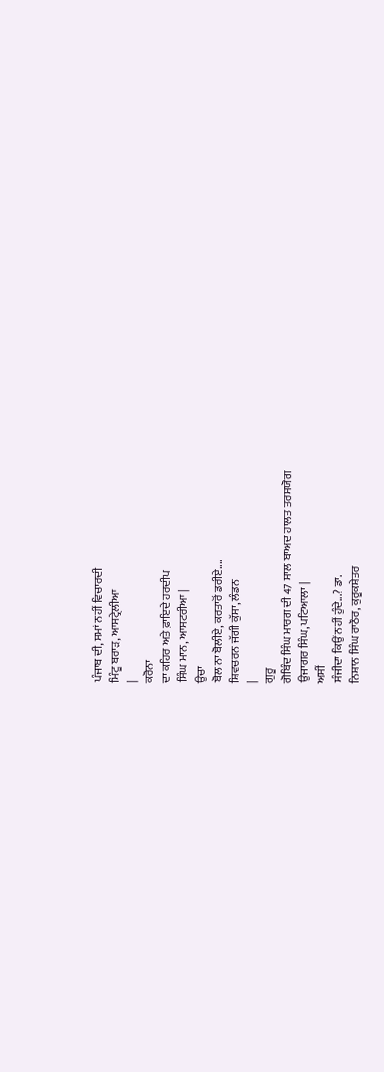ਪੰਜਾਬ ਦੀ, ਸਮਾਂ ਨਹੀਂ ਵਿਚਾਰਦੀ
ਮਿੰਟੂ ਬਰਾੜ, ਆਸਟ੍ਰੇਲੀਆ
|
ਕਰੋਨਾ
ਦਾ ਕਹਿਰ ਅਤੇ ਫ਼ਾਇਦੇ ਹਰਦੀਪ
ਸਿੰਘ ਮਾਨ, ਆਸਟਰੀਆ |
ਉਚਾ
ਬੋਲ ਨਾ ਬੋਲੀਏ, ਕਰਤਾਰੋਂ ਡਰੀਏ....
ਸ਼ਿਵਚਰਨ ਜੱਗੀ ਕੁੱਸਾ, ਲੰਡਨ
|
ਗੁਰੂ
ਗੋਬਿੰਦ ਸਿੰਘ ਮਾਰਗ ਦੀ 47 ਸਾਲ ਬਾਅਦ ਹਾਲਤ ਤਰਸਯੋਗ
ਉਜਾਗਰ ਸਿੰਘ, ਪਟਿਆਲਾ |
ਅਸੀਂ
ਸੰਜੀਦਾ ਕਿਉਂ ਨਹੀਂ ਹੁੰਦੇ...? ਡਾ.
ਨਿਸ਼ਾਨ ਸਿੰਘ ਰਾਠੌਰ, ਕੁਰੂਕਸ਼ੇਤਰ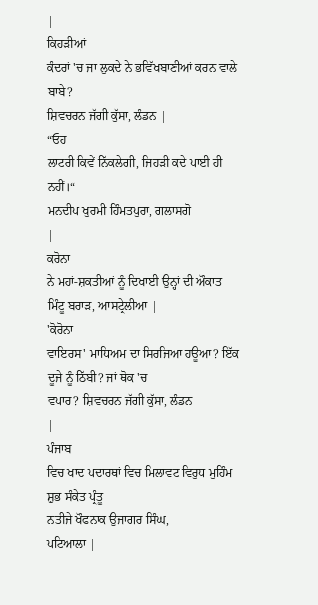|
ਕਿਹੜੀਆਂ
ਕੰਦਰਾਂ 'ਚ ਜਾ ਲੁਕਦੇ ਨੇ ਭਵਿੱਖਬਾਣੀਆਂ ਕਰਨ ਵਾਲੇ ਬਾਬੇ?
ਸ਼ਿਵਚਰਨ ਜੱਗੀ ਕੁੱਸਾ, ਲੰਡਨ |
“ਓਹ
ਲਾਟਰੀ ਕਿਵੇਂ ਨਿੱਕਲੇਗੀ, ਜਿਹੜੀ ਕਦੇ ਪਾਈ ਹੀ ਨਹੀਂ।“
ਮਨਦੀਪ ਖੁਰਮੀ ਹਿੰਮਤਪੁਰਾ, ਗਲਾਸਗੋ
|
ਕਰੋਨਾ
ਨੇ ਮਹਾਂ-ਸ਼ਕਤੀਆਂ ਨੂੰ ਦਿਖਾਈ ਉਨ੍ਹਾਂ ਦੀ ਔਕਾਤ
ਮਿੰਟੂ ਬਰਾੜ, ਆਸਟ੍ਰੇਲੀਆ |
'ਕੋਰੋਨਾ
ਵਾਇਰਸ' ਮਾਧਿਅਮ ਦਾ ਸਿਰਜਿਆ ਹਊਆ? ਇੱਕ ਦੂਜੇ ਨੂੰ ਠਿੱਬੀ? ਜਾਂ ਥੋਕ 'ਚ
ਵਪਾਰ? ਸ਼ਿਵਚਰਨ ਜੱਗੀ ਕੁੱਸਾ, ਲੰਡਨ
|
ਪੰਜਾਬ
ਵਿਚ ਖਾਦ ਪਦਾਰਥਾਂ ਵਿਚ ਮਿਲਾਵਟ ਵਿਰੁਧ ਮੁਹਿੰਮ ਸ਼ੁਭ ਸੰਕੇਤ ਪ੍ਰੰਤੂ
ਨਤੀਜੇ ਖੌਫਨਾਕ ਉਜਾਗਰ ਸਿੰਘ,
ਪਟਿਆਲਾ |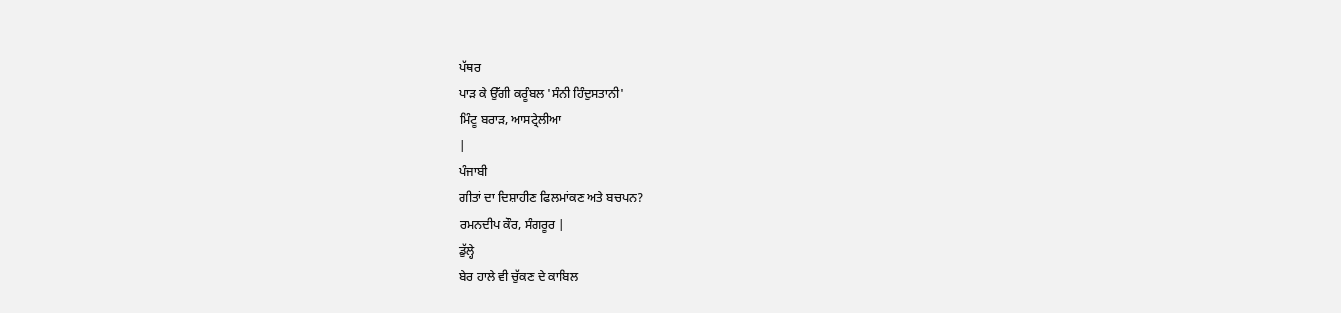ਪੱਥਰ
ਪਾੜ ਕੇ ਉੱਗੀ ਕਰੂੰਬਲ 'ਸੰਨੀ ਹਿੰਦੁਸਤਾਨੀ'
ਮਿੰਟੂ ਬਰਾੜ, ਆਸਟ੍ਰੇਲੀਆ
|
ਪੰਜਾਬੀ
ਗੀਤਾਂ ਦਾ ਦਿਸ਼ਾਹੀਣ ਫਿਲਮਾਂਕਣ ਅਤੇ ਬਚਪਨ?
ਰਮਨਦੀਪ ਕੌਰ, ਸੰਗਰੂਰ |
ਡੁੱਲ੍ਹੇ
ਬੇਰ ਹਾਲੇ ਵੀ ਚੁੱਕਣ ਦੇ ਕਾਬਿਲ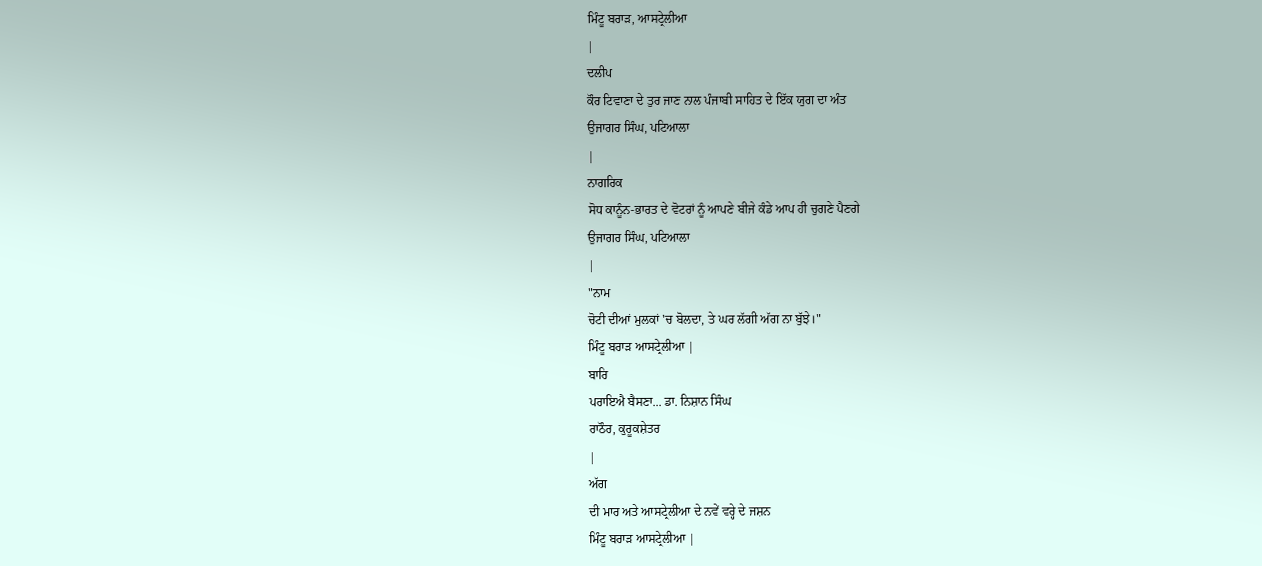ਮਿੰਟੂ ਬਰਾੜ, ਆਸਟ੍ਰੇਲੀਆ
|
ਦਲੀਪ
ਕੌਰ ਟਿਵਾਣਾ ਦੇ ਤੁਰ ਜਾਣ ਨਾਲ ਪੰਜਾਬੀ ਸਾਹਿਤ ਦੇ ਇੱਕ ਯੁਗ ਦਾ ਅੰਤ
ਉਜਾਗਰ ਸਿੰਘ, ਪਟਿਆਲਾ
|
ਨਾਗਰਿਕ
ਸੋਧ ਕਾਨੂੰਨ-ਭਾਰਤ ਦੇ ਵੋਟਰਾਂ ਨੂੰ ਆਪਣੇ ਬੀਜੇ ਕੰਡੇ ਆਪ ਹੀ ਚੁਗਣੇ ਪੈਣਗੇ
ਉਜਾਗਰ ਸਿੰਘ, ਪਟਿਆਲਾ
|
"ਨਾਮ
ਚੋਟੀ ਦੀਆਂ ਮੁਲਕਾਂ 'ਚ ਬੋਲਦਾ, ਤੇ ਘਰ ਲੱਗੀ ਅੱਗ ਨਾ ਬੁੱਝੇ।"
ਮਿੰਟੂ ਬਰਾੜ ਆਸਟ੍ਰੇਲੀਆ |
ਬਾਰਿ
ਪਰਾਇਐ ਬੈਸਣਾ... ਡਾ. ਨਿਸ਼ਾਨ ਸਿੰਘ
ਰਾਠੌਰ, ਕੁਰੂਕਸ਼ੇਤਰ
|
ਅੱਗ
ਦੀ ਮਾਰ ਅਤੇ ਆਸਟ੍ਰੇਲੀਆ ਦੇ ਨਵੇਂ ਵਰ੍ਹੇ ਦੇ ਜਸ਼ਨ
ਮਿੰਟੂ ਬਰਾੜ ਆਸਟ੍ਰੇਲੀਆ |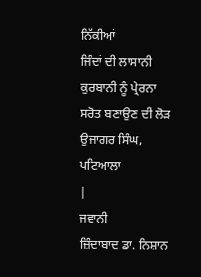ਨਿੱਕੀਆਂ
ਜਿੰਦਾਂ ਦੀ ਲਾਸਾਨੀ ਕੁਰਬਾਨੀ ਨੂੰ ਪ੍ਰੇਰਨਾ ਸਰੋਤ ਬਣਾਉਣ ਦੀ ਲੋੜ
ਉਜਾਗਰ ਸਿੰਘ, ਪਟਿਆਲਾ
|
ਜਵਾਨੀ
ਜ਼ਿੰਦਾਬਾਦ ਡਾ. ਨਿਸ਼ਾਨ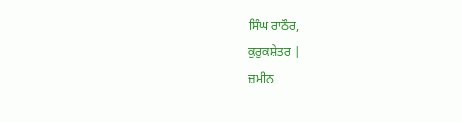ਸਿੰਘ ਰਾਠੌਰ,
ਕੁਰੁਕਸ਼ੇਤਰ |
ਜ਼ਮੀਨ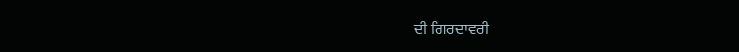ਦੀ ਗਿਰਦਾਵਰੀ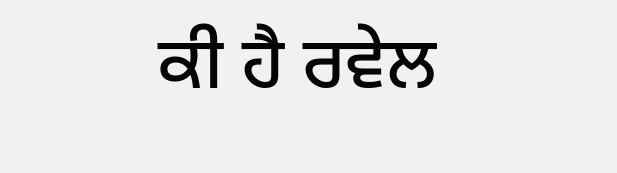ਕੀ ਹੈ ਰਵੇਲ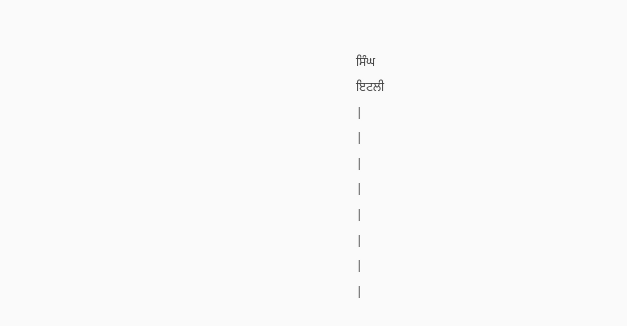ਸਿੰਘ
ਇਟਲੀ
|
|
|
|
|
|
|
|